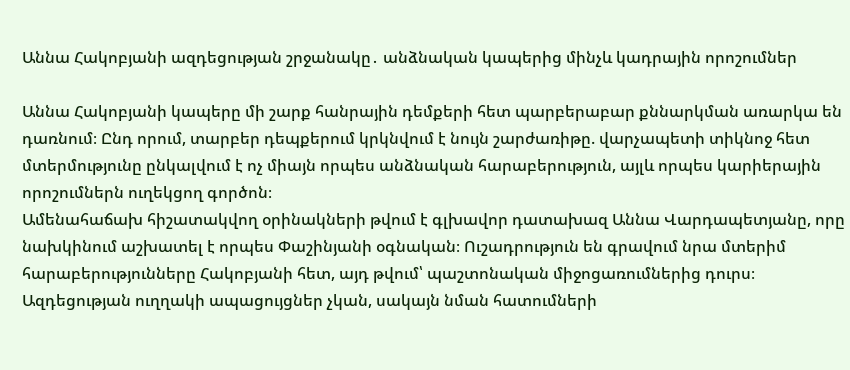Աննա Հակոբյանի ազդեցության շրջանակը․ անձնական կապերից մինչև կադրային որոշումներ

Աննա Հակոբյանի կապերը մի շարք հանրային դեմքերի հետ պարբերաբար քննարկման առարկա են դառնում։ Ընդ որում, տարբեր դեպքերում կրկնվում է նույն շարժառիթը. վարչապետի տիկնոջ հետ մտերմությունը ընկալվում է ոչ միայն որպես անձնական հարաբերություն, այլև որպես կարիերային որոշումներն ուղեկցող գործոն։
Ամենահաճախ հիշատակվող օրինակների թվում է գլխավոր դատախազ Աննա Վարդապետյանը, որը նախկինում աշխատել է որպես Փաշինյանի օգնական։ Ուշադրություն են գրավում նրա մտերիմ հարաբերությունները Հակոբյանի հետ, այդ թվում՝ պաշտոնական միջոցառումներից դուրս։ Ազդեցության ուղղակի ապացույցներ չկան, սակայն նման հատումների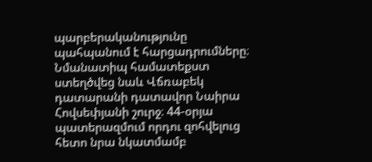պարբերականությունը պահպանում է հարցադրումները։
Նմանատիպ համատեքստ ստեղծվեց նաև Վճռաբեկ դատարանի դատավոր Նաիրա Հովսեփյանի շուրջ։ 44-օրյա պատերազմում որդու զոհվելուց հետո նրա նկատմամբ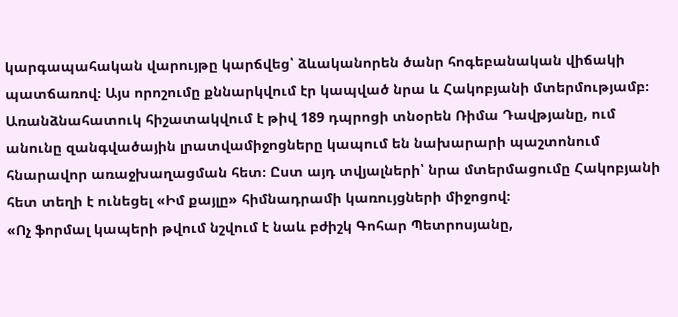կարգապահական վարույթը կարճվեց՝ ձևականորեն ծանր հոգեբանական վիճակի պատճառով։ Այս որոշումը քննարկվում էր կապված նրա և Հակոբյանի մտերմությամբ։
Առանձնահատուկ հիշատակվում է թիվ 189 դպրոցի տնօրեն Ռիմա Դավթյանը, ում անունը զանգվածային լրատվամիջոցները կապում են նախարարի պաշտոնում հնարավոր առաջխաղացման հետ։ Ըստ այդ տվյալների՝ նրա մտերմացումը Հակոբյանի հետ տեղի է ունեցել «Իմ քայլը» հիմնադրամի կառույցների միջոցով։
«Ոչ ֆորմալ կապերի թվում նշվում է նաև բժիշկ Գոհար Պետրոսյանը,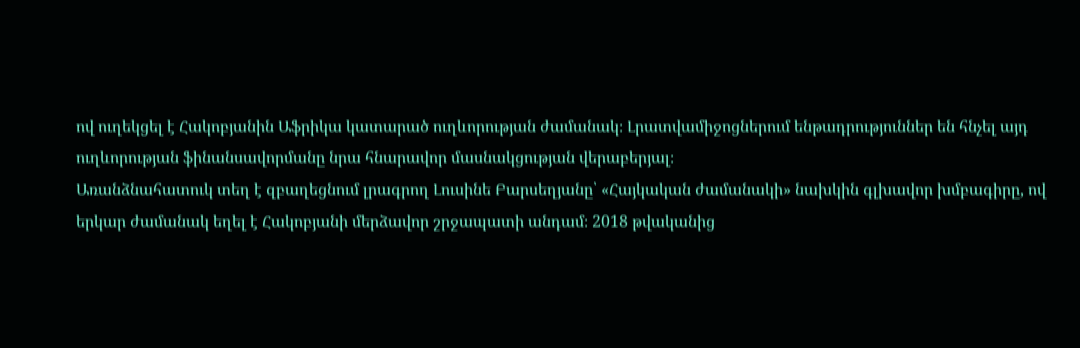ով ուղեկցել է Հակոբյանին Աֆրիկա կատարած ուղևորության ժամանակ։ Լրատվամիջոցներում ենթադրություններ են հնչել այդ ուղևորության ֆինանսավորմանը նրա հնարավոր մասնակցության վերաբերյալ։
Առանձնահատուկ տեղ է զբաղեցնում լրագրող Լուսինե Բարսեղյանը՝ «Հայկական ժամանակի» նախկին գլխավոր խմբագիրը, ով երկար ժամանակ եղել է Հակոբյանի մերձավոր շրջապատի անդամ։ 2018 թվականից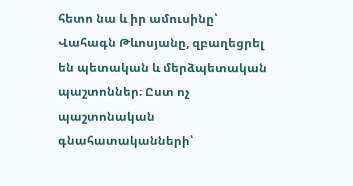հետո նա և իր ամուսինը՝ Վահագն Թևոսյանը, զբաղեցրել են պետական և մերձպետական պաշտոններ։ Ըստ ոչ պաշտոնական գնահատականների՝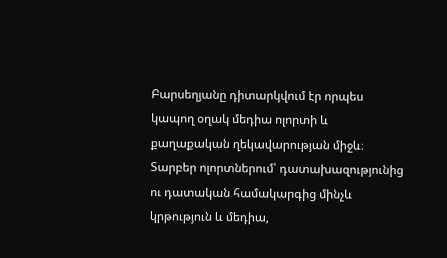Բարսեղյանը դիտարկվում էր որպես կապող օղակ մեդիա ոլորտի և քաղաքական ղեկավարության միջև։
Տարբեր ոլորտներում՝ դատախազությունից ու դատական համակարգից մինչև կրթություն և մեդիա,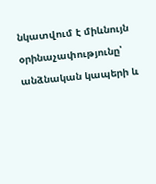նկատվում է միևնույն օրինաչափությունը՝ անձնական կապերի և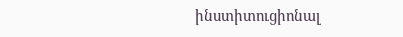ինստիտուցիոնալ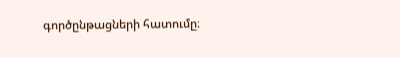գործընթացների հատումը։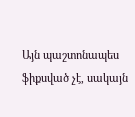Այն պաշտոնապես ֆիքսված չէ, սակայն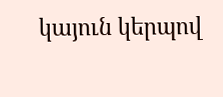կայուն կերպով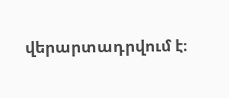վերարտադրվում է։